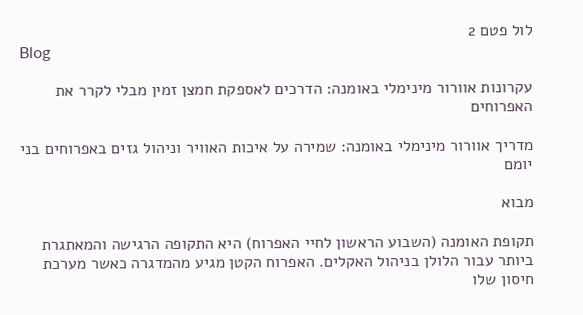לול פטם 2
Blog

עקרונות אוורור מינימלי באומנה: הדרכים לאספקת חמצן זמין מבלי לקרר את האפרוחים

מדריך אוורור מינימלי באומנה: שמירה על איכות האוויר וניהול גזים באפרוחים בני יומם

מבוא

תקופת האומנה (השבוע הראשון לחיי האפרוח) היא התקופה הרגישה והמאתגרת ביותר עבור הלולן בניהול האקלים. האפרוח הקטן מגיע מהמדגרה כאשר מערכת חיסון שלו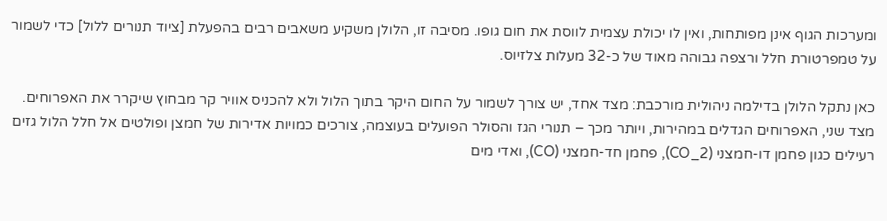ומערכות הגוף אינן מפותחות, ואין לו יכולת עצמית לווסת את חום גופו. מסיבה זו, הלולן משקיע משאבים רבים בהפעלת [ציוד תנורים ללול] כדי לשמור על טמפרטורת חלל ורצפה גבוהה מאוד של כ-32 מעלות צלזיוס.

כאן נתקל הלולן בדילמה ניהולית מורכבת: מצד אחד, יש צורך לשמור על החום היקר בתוך הלול ולא להכניס אוויר קר מבחוץ שיקרר את האפרוחים. מצד שני, האפרוחים הגדלים במהירות, ויותר מכך – תנורי הגז והסולר הפועלים בעוצמה, צורכים כמויות אדירות של חמצן ופולטים אל חלל הלול גזים רעילים כגון פחמן דו-חמצני (CO_2), פחמן חד-חמצני (CO), ואדי מים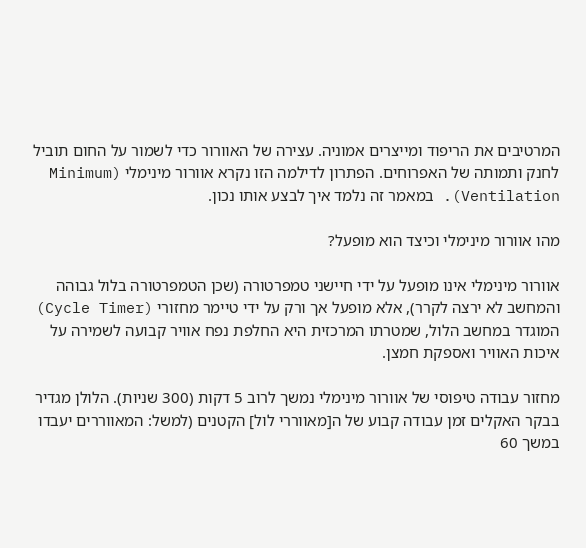המרטיבים את הריפוד ומייצרים אמוניה. עצירה של האוורור כדי לשמור על החום תוביל לחנק ותמותה של האפרוחים. הפתרון לדילמה הזו נקרא אוורור מינימלי (Minimum Ventilation). במאמר זה נלמד איך לבצע אותו נכון.

מהו אוורור מינימלי וכיצד הוא מופעל?

אוורור מינימלי אינו מופעל על ידי חיישני טמפרטורה (שכן הטמפרטורה בלול גבוהה והמחשב לא ירצה לקרר), אלא מופעל אך ורק על ידי טיימר מחזורי (Cycle Timer) המוגדר במחשב הלול, שמטרתו המרכזית היא החלפת נפח אוויר קבועה לשמירה על איכות האוויר ואספקת חמצן.

מחזור עבודה טיפוסי של אוורור מינימלי נמשך לרוב 5 דקות (300 שניות). הלולן מגדיר בבקר האקלים זמן עבודה קבוע של ה[מאווררי לול] הקטנים (למשל: המאווררים יעבדו במשך 60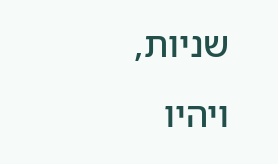שניות, ויהיו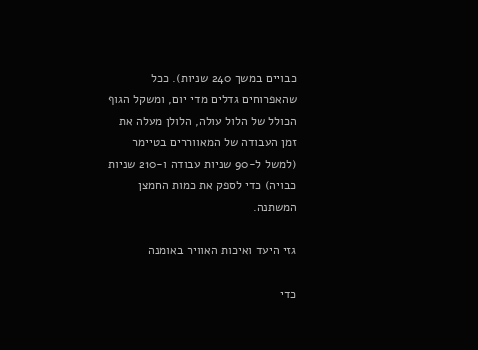כבויים במשך 240 שניות). ככל שהאפרוחים גדלים מדי יום, ומשקל הגוף הכולל של הלול עולה, הלולן מעלה את זמן העבודה של המאווררים בטיימר (למשל ל-90 שניות עבודה ו-210 שניות כבויה) כדי לספק את כמות החמצן המשתנה.

גזי היעד ואיכות האוויר באומנה

כדי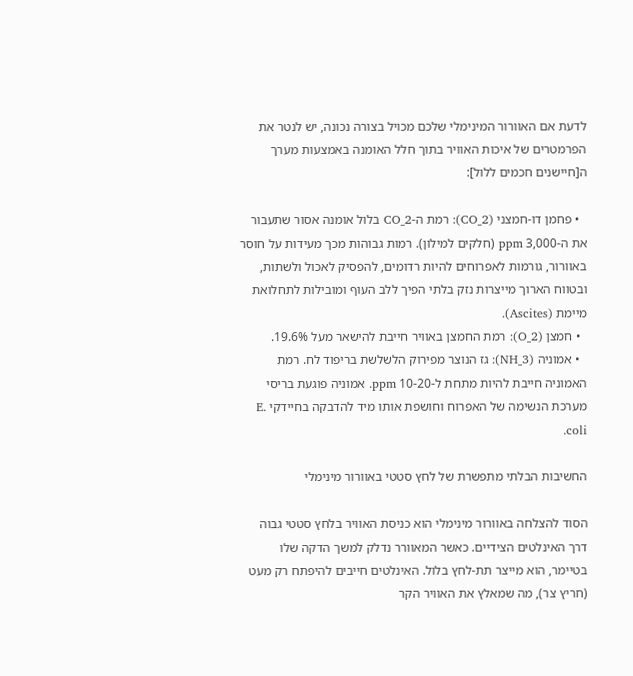לדעת אם האוורור המינימלי שלכם מכויל בצורה נכונה, יש לנטר את הפרמטרים של איכות האוויר בתוך חלל האומנה באמצעות מערך ה[חיישנים חכמים ללול]:

  • פחמן דו-חמצני (CO_2): רמת ה-CO_2 בלול אומנה אסור שתעבור את ה-3,000 ppm (חלקים למילון). רמות גבוהות מכך מעידות על חוסר באוורור, גורמות לאפרוחים להיות רדומים, להפסיק לאכול ולשתות, ובטווח הארוך מייצרות נזק בלתי הפיך ללב העוף ומובילות לתחלואת מיימת (Ascites).
  • חמצן (O_2): רמת החמצן באוויר חייבת להישאר מעל 19.6%.
  • אמוניה (NH_3): גז הנוצר מפירוק הלשלשת בריפוד לח. רמת האמוניה חייבת להיות מתחת ל-10-20 ppm. אמוניה פוגעת בריסי מערכת הנשימה של האפרוח וחושפת אותו מיד להדבקה בחיידקי E. coli.

החשיבות הבלתי מתפשרת של לחץ סטטי באוורור מינימלי

הסוד להצלחה באוורור מינימלי הוא כניסת האוויר בלחץ סטטי גבוה דרך האינלטים הצידיים. כאשר המאוורר נדלק למשך הדקה שלו בטיימר, הוא מייצר תת-לחץ בלול. האינלטים חייבים להיפתח רק מעט (חריץ צר), מה שמאלץ את האוויר הקר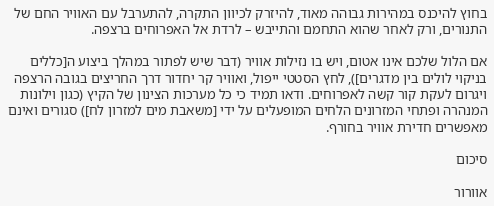בחוץ להיכנס במהירות גבוהה מאוד, להיזרק לכיוון התקרה, להתערבל עם האוויר החם של התנורים, ורק לאחר שהוא התחמם והתייבש – לרדת אל האפרוחים ברצפה.

אם הלול שלכם אינו אטום, ויש בו נזילות אוויר (דבר שיש לפתור במהלך ביצוע ה[כללים בניקוי לולים בין מדגרים]), לחץ הסטטי ייפול, ואוויר קר יחדור דרך החריצים בגובה הרצפה ויגרום לעקת קור קשה לאפרוחים. ודאו תמיד כי כל מערכות הצינון של הקיץ (כגון וילונות המנהרה ופתחי המזרונים הלחים המופעלים על ידי [משאבת מים למזרון לח]) סגורים ואינם מאפשרים חדירת אוויר בחורף.

סיכום

אוורור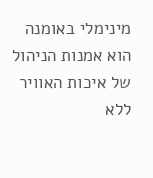מינימלי באומנה הוא אמנות הניהול של איכות האוויר ללא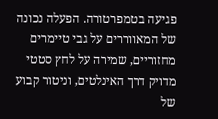פגיעה בטמפרטורה. הפעלה נכונה של המאווררים על גבי טיימרים מחזוריים, שמירה על לחץ סטטי מדויק דרך האינלטים, וניטור קבוע של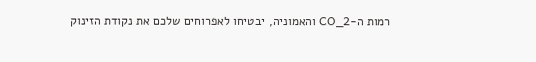רמות ה-CO_2 והאמוניה, יבטיחו לאפרוחים שלכם את נקודת הזינוק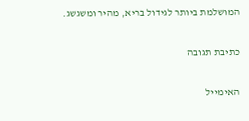המושלמת ביותר לגידול בריא, מהיר ומשגשג.

כתיבת תגובה

האימייל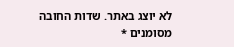לא יוצג באתר. שדות החובה מסומנים *